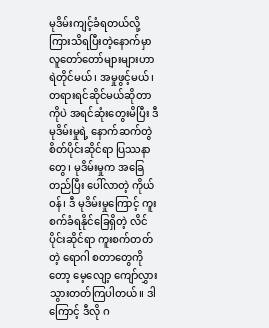မုဒိမ်းကျင့်ခံရတယ်လို့ ကြားသိရပြီးတဲ့နောက်မှာ လူတော်တော်များများဟာ ရဲတိုင်မယ်၊ အမှုဖွင့်မယ်၊ တရားရင်ဆိုင်မယ်ဆိုတာကိုပဲ အရင်ဆုံးတွေးမိပြီး ဒီ မုဒိမ်းမှုရဲ့ နောက်ဆက်တွဲ စိတ်ပိုင်းဆိုင်ရာ ပြဿနာတွေ၊ မုဒိမ်းမှုက အခြေတည်ပြီး ပေါ်လာတဲ့ ကိုယ်ဝန်၊ ဒီ မုဒိမ်းမှုကြောင့် ကူးစက်ခံရနိုင်ခြေရှိတဲ့ လိင်ပိုင်းဆိုင်ရာ ကူးစက်တတ်တဲ့ ရောဂါ စတာတွေကိုတော့ မေ့လျော့ ကျော်လွှားသွားတတ်ကြပါတယ်။ ဒါကြောင့် ဒီလို ဂ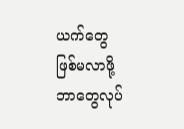ယက်တွေ ဖြစ်မလာဖို့ ဘာတွေလုပ်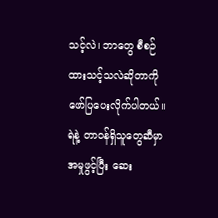သင့်လဲ၊ ဘာတွေ စီစဉ်ထားသင့်သလဲဆိုတာကို ဖော်ပြပေးလိုက်ပါတယ်။
ရဲနဲ့ တာဝန်ရှိသူတွေဆီမှာ အမှုဖွင့်ပြီး ဆေး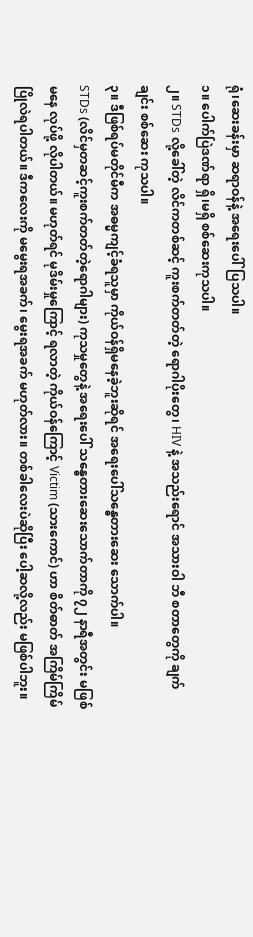ရုံ၊ဆေးခန်းမှာ ဆရာဝန်နဲ့ အရေးပေါ်ပြသပါ။
၁။ ပေါက်ပြဲဒဏ်ရာ ရှိ၊မရှိ စစ်ဆေးကုသပါ။
၂။ STDs လို့ခေါ်တဲ့ လိင်ကတစ်ဆင့် ကူးစက်တတ်တဲ့ ရောဂါပိုးတွေ၊ HIV နဲ့ အသည်းရောင် အသားဝါ ဘီ စတာတွေကို ချက်ချင်း စစ်ဆေး ကုသပါ။
၃။ ဒီဖြစ်ရပ်မတိုင်မီက အဓမ္မကျင့်ခံရသူမှာ ကိုယ်ဝန်ရှိမနေခဲ့ဘူးဆိုရင် အရေးပေါ်သန္ဓေတားဆေး သောက်ပါ။
STDs (လိင်မှတဆင့်ကူးစက်တတ်တဲ့ရောဂါများ) ကုသမှုတွေနဲ့ အရေးပေါ် သန္ဓေတားဆေးသောက်တာကို ၇၂ နာရီအတွင်း မဖြစ်မနေ လုပ်ဖို့ လိုပါတယ်။ မဟုတ်ရင် မုဒိမ်းမှုကြောင့် ရလာတဲ့ ကိုယ်ဝန်ကြောင့် Victim (သားကောင်) ဟာ စိတ်ဓာတ် အကြိမ်ကြိမ် ပြိုလဲရပါတယ်။ ဒီကလေးကို မမွေးရအခက်၊ မွေးရအခက် မဟုတ်လား။ တစ်ခါလေးပဲဆိုပြီး ပေါ့ဆလို့လည်း မဖြစ်ပါဘူး။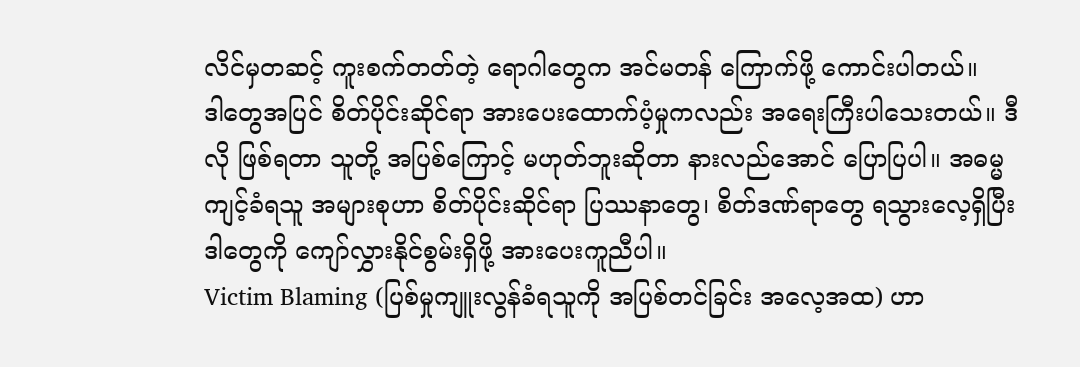လိင်မှတဆင့် ကူးစက်တတ်တဲ့ ရောဂါတွေက အင်မတန် ကြောက်ဖို့ ကောင်းပါတယ်။
ဒါတွေအပြင် စိတ်ပိုင်းဆိုင်ရာ အားပေးထောက်ပံ့မှုကလည်း အရေးကြီးပါသေးတယ်။ ဒီလို ဖြစ်ရတာ သူတို့ အပြစ်ကြောင့် မဟုတ်ဘူးဆိုတာ နားလည်အောင် ပြောပြပါ။ အဓမ္မကျင့်ခံရသူ အများစုဟာ စိတ်ပိုင်းဆိုင်ရာ ပြဿနာတွေ၊ စိတ်ဒဏ်ရာတွေ ရသွားလေ့ရှိပြီး ဒါတွေကို ကျော်လွှားနိုင်စွမ်းရှိဖို့ အားပေးကူညီပါ။
Victim Blaming (ပြစ်မှုကျူးလွန်ခံရသူကို အပြစ်တင်ခြင်း အလေ့အထ) ဟာ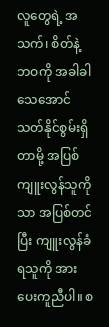လူတွေရဲ့ အသက်၊ စိတ်နဲ့ ဘဝကို အခါခါ သေအောင် သတ်နိုင်စွမ်းရှိတာမို့ အပြစ်ကျူးလွန်သူကိုသာ အပြစ်တင်ပြီး ကျူးလွန်ခံရသူကို အားပေးကူညီပါ။ စ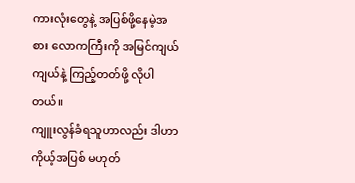ကားလုံးတွေနဲ့ အပြစ်ဖို့နေမဲ့အစား လောကကြီးကို အမြင်ကျယ်ကျယ်နဲ့ ကြည့်တတ်ဖို့ လိုပါတယ်။
ကျူးလွန်ခံရသူဟာလည်း ဒါဟာ ကိုယ့်အပြစ် မဟုတ်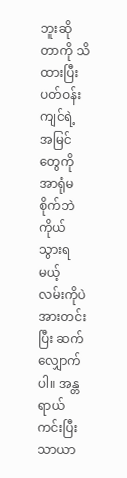ဘူးဆိုတာကို သိထားပြီး ပတ်ဝန်းကျင်ရဲ့ အမြင်တွေကို အာရုံမစိုက်ဘဲ ကိုယ်သွားရမယ့် လမ်းကိုပဲ အားတင်းပြီး ဆက်လျှောက်ပါ။ အန္တရာယ်ကင်းပြီး သာယာ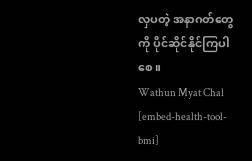လှပတဲ့ အနာဂတ်တွေကို ပိုင်ဆိုင်နိုင်ကြပါစေ။
Wathun Myat Chal
[embed-health-tool-bmi]